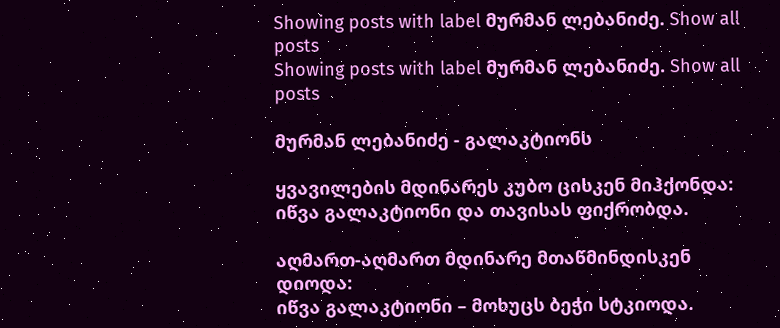Showing posts with label მურმან ლებანიძე. Show all posts
Showing posts with label მურმან ლებანიძე. Show all posts

მურმან ლებანიძე - გალაკტიონს

ყვავილების მდინარეს კუბო ცისკენ მიჰქონდა:
იწვა გალაკტიონი და თავისას ფიქრობდა.

აღმართ-აღმართ მდინარე მთაწმინდისკენ დიოდა:
იწვა გალაკტიონი – მოხუცს ბეჭი სტკიოდა.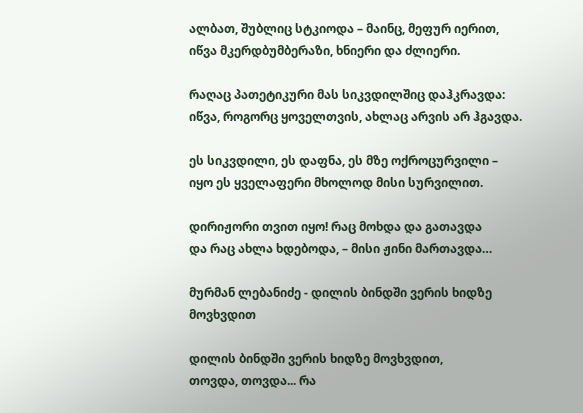ალბათ, შუბლიც სტკიოდა – მაინც, მეფურ იერით,
იწვა მკერდბუმბერაზი, ხნიერი და ძლიერი.

რაღაც პათეტიკური მას სიკვდილშიც დაჰკრავდა:
იწვა, როგორც ყოველთვის, ახლაც არვის არ ჰგავდა.

ეს სიკვდილი, ეს დაფნა, ეს მზე ოქროცურვილი –
იყო ეს ყველაფერი მხოლოდ მისი სურვილით.

დირიჟორი თვით იყო! რაც მოხდა და გათავდა
და რაც ახლა ხდებოდა, – მისი ჟინი მართავდა…

მურმან ლებანიძე - დილის ბინდში ვერის ხიდზე მოვხვდით

დილის ბინდში ვერის ხიდზე მოვხვდით,
თოვდა, თოვდა... რა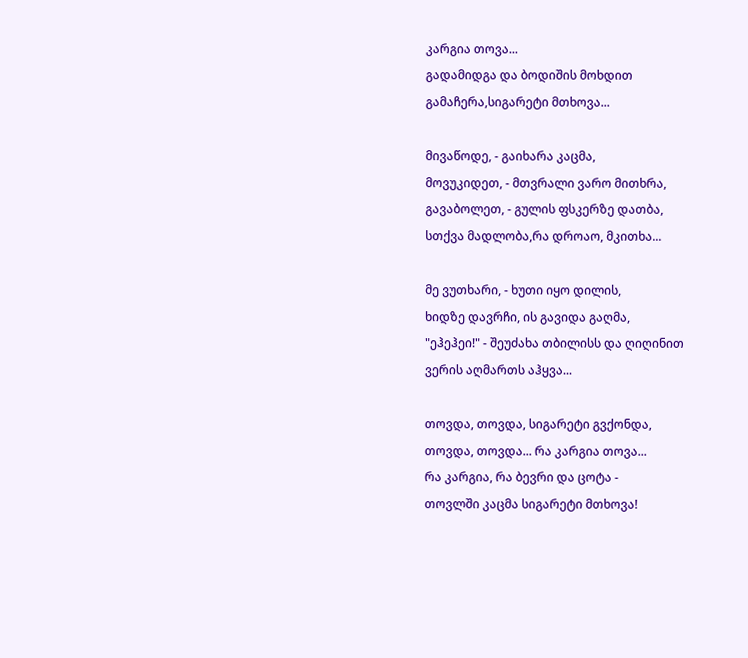კარგია თოვა...
გადამიდგა და ბოდიშის მოხდით
გამაჩერა,სიგარეტი მთხოვა...

მივაწოდე, - გაიხარა კაცმა,
მოვუკიდეთ, - მთვრალი ვარო მითხრა,
გავაბოლეთ, - გულის ფსკერზე დათბა,
სთქვა მადლობა,რა დროაო, მკითხა...

მე ვუთხარი, - ხუთი იყო დილის,
ხიდზე დავრჩი, ის გავიდა გაღმა,
"ეჰეჰეი!" - შეუძახა თბილისს და ღიღინით
ვერის აღმართს აჰყვა...

თოვდა, თოვდა, სიგარეტი გვქონდა,
თოვდა, თოვდა... რა კარგია თოვა...
რა კარგია, რა ბევრი და ცოტა -
თოვლში კაცმა სიგარეტი მთხოვა!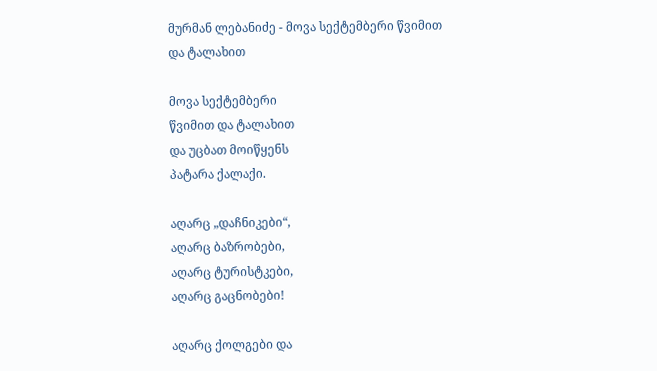მურმან ლებანიძე - მოვა სექტემბერი წვიმით და ტალახით

მოვა სექტემბერი
წვიმით და ტალახით
და უცბათ მოიწყენს
პატარა ქალაქი.

აღარც „დაჩნიკები“,
აღარც ბაზრობები,
აღარც ტურისტკები,
აღარც გაცნობები!

აღარც ქოლგები და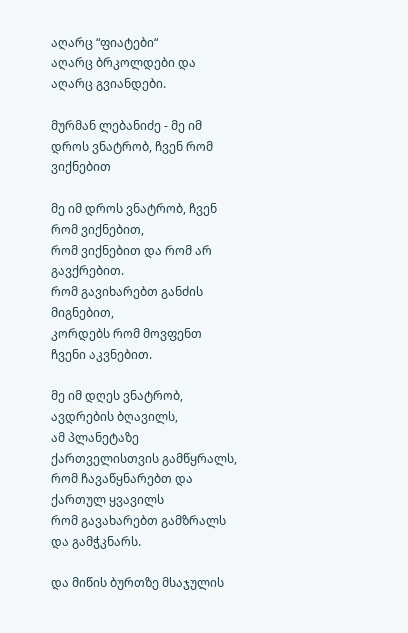აღარც “ფიატები“
აღარც ბრკოლდები და
აღარც გვიანდები.

მურმან ლებანიძე - მე იმ დროს ვნატრობ, ჩვენ რომ ვიქნებით

მე იმ დროს ვნატრობ, ჩვენ რომ ვიქნებით,
რომ ვიქნებით და რომ არ გავქრებით.
რომ გავიხარებთ განძის მიგნებით,
კორდებს რომ მოვფენთ ჩვენი აკვნებით.

მე იმ დღეს ვნატრობ, ავდრების ბღავილს,
ამ პლანეტაზე ქართველისთვის გამწყრალს,
რომ ჩავაწყნარებთ და ქართულ ყვავილს
რომ გავახარებთ გამზრალს და გამჭკნარს.

და მიწის ბურთზე მსაჯულის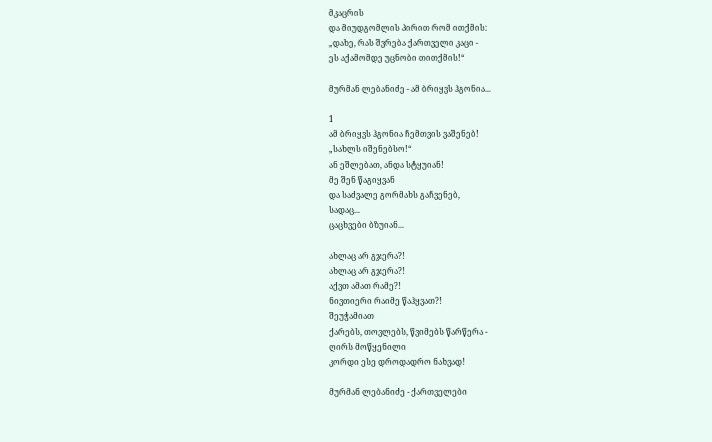მკაცრის
და მიუდგომლის პირით რომ ითქმის:
„დახე, რას შვრება ქართველი კაცი -
ეს აქამომდე უცნობი თითქმის!“

მურმან ლებანიძე - ამ ბრიყვს ჰგონია...

1
ამ ბრიყვს ჰგონია ჩემთვის ვაშენებ!
„სახლს იშენებსო!“
ან ეშლებათ, ანდა სტყუიან!
მე შენ წაგიყვან
და საძვალე გორმახს გაჩვენებ,
სადაც...
ცაცხვები ბზუიან...

ახლაც არ გჯერა?!
ახლაც არ გჯერა?!
აქვთ ამათ რამე?!
ნივთიერი რაიმე წაჰყვათ?!
შეუჭამიათ
ქარებს, თოვლებს, წვიმებს წარწერა -
ღირს მოწყენილი
კორდი ესე დროდადრო ნახვად!

მურმან ლებანიძე - ქართველები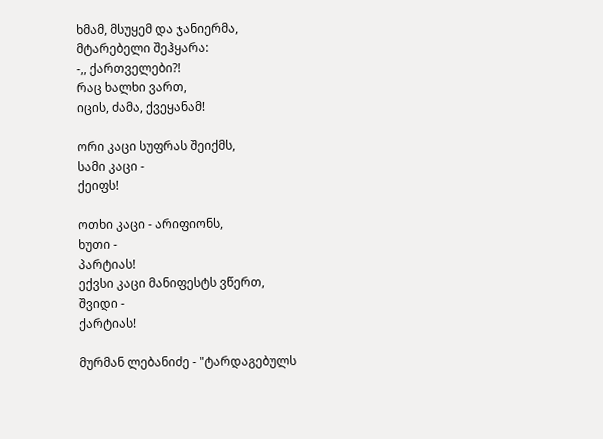ხმამ, მსუყემ და ჯანიერმა,
მტარებელი შეჰყარა:
-,, ქართველები?!
რაც ხალხი ვართ,
იცის, ძამა, ქვეყანამ!

ორი კაცი სუფრას შეიქმს,
სამი კაცი -
ქეიფს!

ოთხი კაცი - არიფიონს,
ხუთი -
პარტიას!
ექვსი კაცი მანიფესტს ვწერთ,
შვიდი -
ქარტიას!

მურმან ლებანიძე - "ტარდაგებულს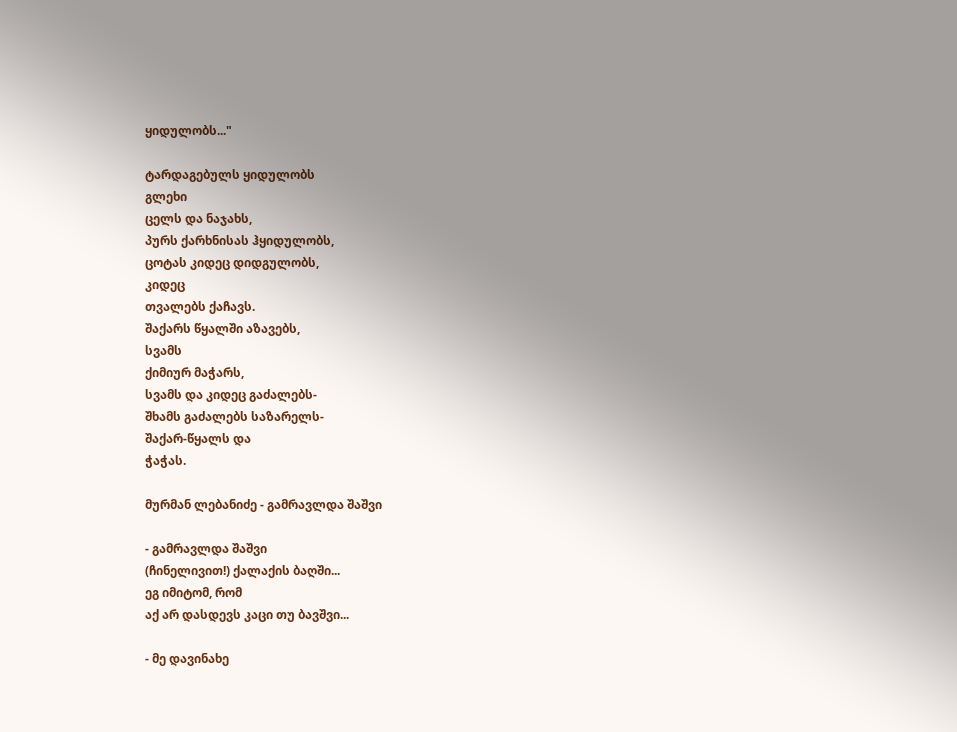ყიდულობს..."

ტარდაგებულს ყიდულობს
გლეხი
ცელს და ნაჯახს,
პურს ქარხნისას ჰყიდულობს,
ცოტას კიდეც დიდგულობს,
კიდეც
თვალებს ქაჩავს.
შაქარს წყალში აზავებს,
სვამს
ქიმიურ მაჭარს,
სვამს და კიდეც გაძალებს-
შხამს გაძალებს საზარელს-
შაქარ-წყალს და
ჭაჭას.

მურმან ლებანიძე - გამრავლდა შაშვი

- გამრავლდა შაშვი
(ჩინელივით!) ქალაქის ბაღში...
ეგ იმიტომ, რომ
აქ არ დასდევს კაცი თუ ბავშვი...

- მე დავინახე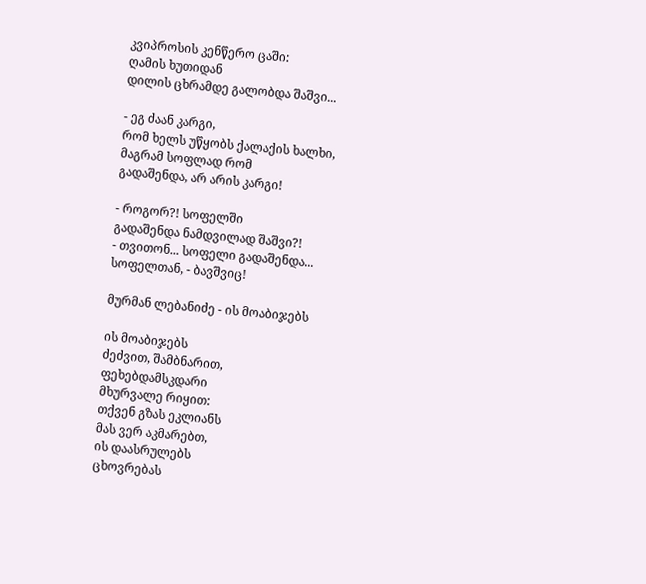კვიპროსის კენწერო ცაში:
ღამის ხუთიდან
დილის ცხრამდე გალობდა შაშვი...

- ეგ ძაან კარგი,
რომ ხელს უწყობს ქალაქის ხალხი,
მაგრამ სოფლად რომ
გადაშენდა, არ არის კარგი!

- როგორ?! სოფელში
გადაშენდა ნამდვილად შაშვი?!
- თვითონ... სოფელი გადაშენდა...
სოფელთან, - ბავშვიც!

მურმან ლებანიძე - ის მოაბიჯებს

ის მოაბიჯებს
ძეძვით, შამბნარით,
ფეხებდამსკდარი
მხურვალე რიყით:
თქვენ გზას ეკლიანს
მას ვერ აკმარებთ,
ის დაასრულებს
ცხოვრებას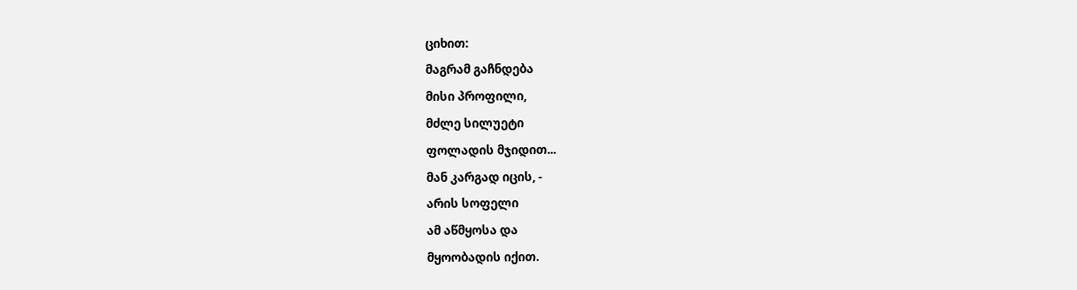ციხით:
მაგრამ გაჩნდება
მისი პროფილი,
მძლე სილუეტი
ფოლადის მჯიდით...
მან კარგად იცის, -
არის სოფელი
ამ აწმყოსა და
მყოობადის იქით.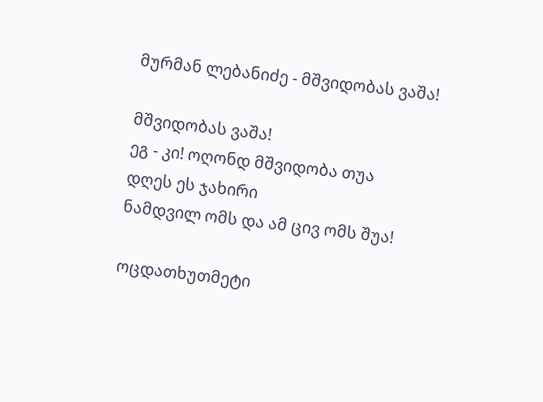მურმან ლებანიძე - მშვიდობას ვაშა!

მშვიდობას ვაშა!
ეგ - კი! ოღონდ მშვიდობა თუა
დღეს ეს ჯახირი
ნამდვილ ომს და ამ ცივ ომს შუა!

ოცდათხუთმეტი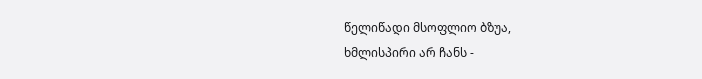წელიწადი მსოფლიო ბზუა,
ხმლისპირი არ ჩანს -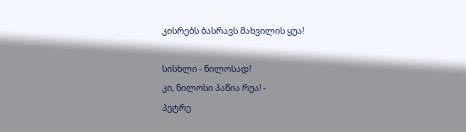კისრებს ბასრავს მახვილის ყუა!

სისხლი - ნილოსად!
კი, ნილოსი პაწია რუა! -
პეტრე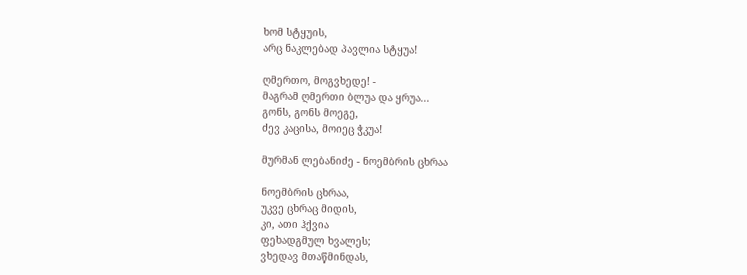ხომ სტყუის,
არც ნაკლებად პავლია სტყუა!

ღმერთო, მოგვხედე! -
მაგრამ ღმერთი ბლუა და ყრუა...
გონს, გონს მოეგე,
ძევ კაცისა, მოიეც ჭკუა!

მურმან ლებანიძე - ნოემბრის ცხრაა

ნოემბრის ცხრაა,
უკვე ცხრაც მიდის,
კი, ათი ჰქვია
ფეხადგმულ ხვალეს;
ვხედავ მთაწმინდას,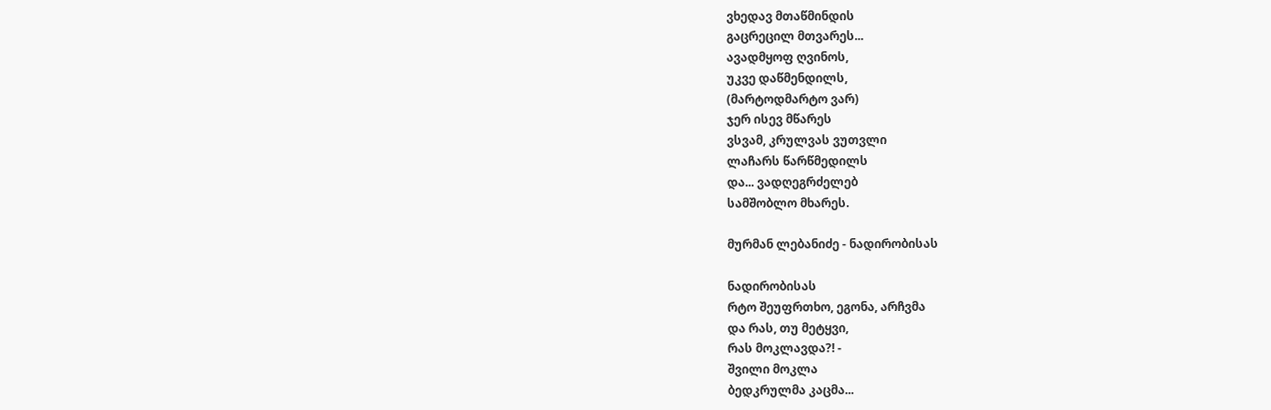ვხედავ მთაწმინდის
გაცრეცილ მთვარეს...
ავადმყოფ ღვინოს,
უკვე დაწმენდილს,
(მარტოდმარტო ვარ)
ჯერ ისევ მწარეს
ვსვამ, კრულვას ვუთვლი
ლაჩარს წარწმედილს
და... ვადღეგრძელებ
სამშობლო მხარეს.

მურმან ლებანიძე - ნადირობისას

ნადირობისას
რტო შეუფრთხო, ეგონა, არჩვმა
და რას, თუ მეტყვი,
რას მოკლავდა?! -
შვილი მოკლა
ბედკრულმა კაცმა...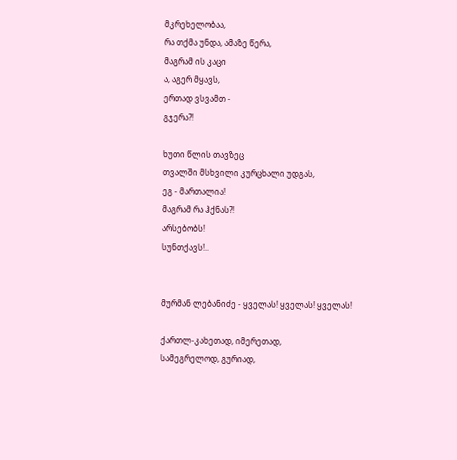მკრეხელობაა,
რა თქმა უნდა, ამაზე წერა,
მაგრამ ის კაცი
ა, აგერ მყავს,
ერთად ვსვამთ -
გჯერა?!

ხუთი წლის თავზეც
თვალში მსხვილი კურცხალი უდგას,
ეგ - მართალია!
მაგრამ რა ჰქნას?!
არსებობს!
სუნთქავს!..


მურმან ლებანიძე - ყველას! ყველას! ყველას!

ქართლ-კახეთად, იმერეთად,
სამეგრელოდ, გურიად,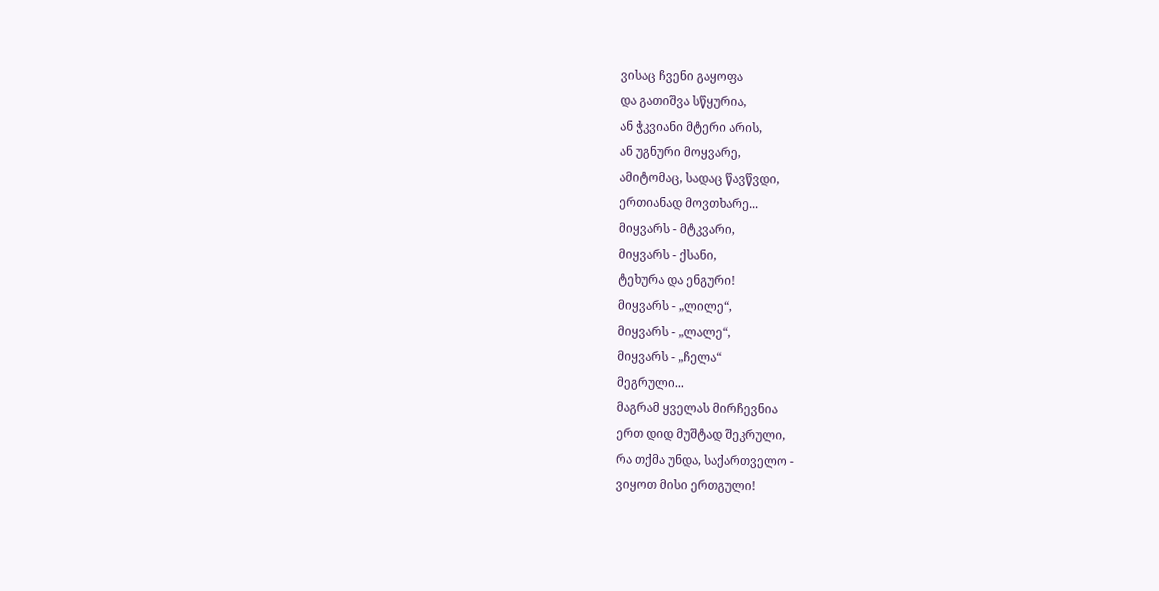ვისაც ჩვენი გაყოფა
და გათიშვა სწყურია,
ან ჭკვიანი მტერი არის,
ან უგნური მოყვარე,
ამიტომაც, სადაც წავწვდი,
ერთიანად მოვთხარე...
მიყვარს - მტკვარი,
მიყვარს - ქსანი,
ტეხურა და ენგური!
მიყვარს - „ლილე“,
მიყვარს - „ლალე“,
მიყვარს - „ჩელა“
მეგრული...
მაგრამ ყველას მირჩევნია
ერთ დიდ მუშტად შეკრული,
რა თქმა უნდა, საქართველო -
ვიყოთ მისი ერთგული!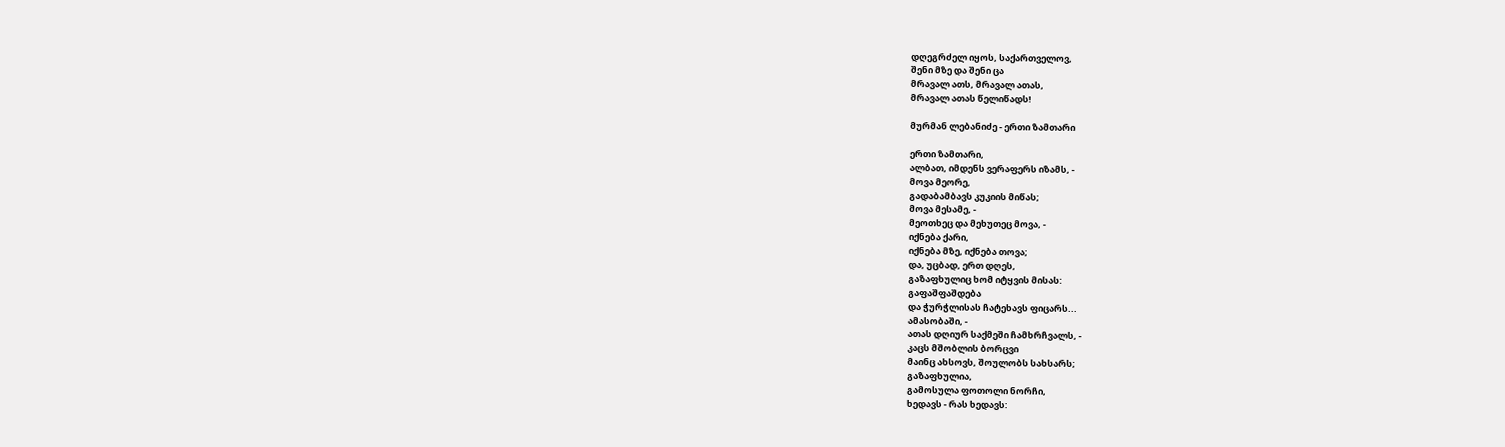დღეგრძელ იყოს, საქართველოვ,
შენი მზე და შენი ცა
მრავალ ათს, მრავალ ათას,
მრავალ ათას წელიწადს!

მურმან ლებანიძე - ერთი ზამთარი

ერთი ზამთარი,
ალბათ, იმდენს ვერაფერს იზამს, -
მოვა მეორე,
გადაბამბავს კუკიის მიწას;
მოვა მესამე, -
მეოთხეც და მეხუთეც მოვა, -
იქნება ქარი,
იქნება მზე, იქნება თოვა;
და, უცბად, ერთ დღეს,
გაზაფხულიც ხომ იტყვის მისას:
გაფაშფაშდება
და ჭურჭლისას ჩატეხავს ფიცარს...
ამასობაში, -
ათას დღიურ საქმეში ჩამხრჩვალს, -
კაცს მშობლის ბორცვი
მაინც ახსოვს, შოულობს სახსარს;
გაზაფხულია,
გამოსულა ფოთოლი ნორჩი,
ხედავს - რას ხედავს: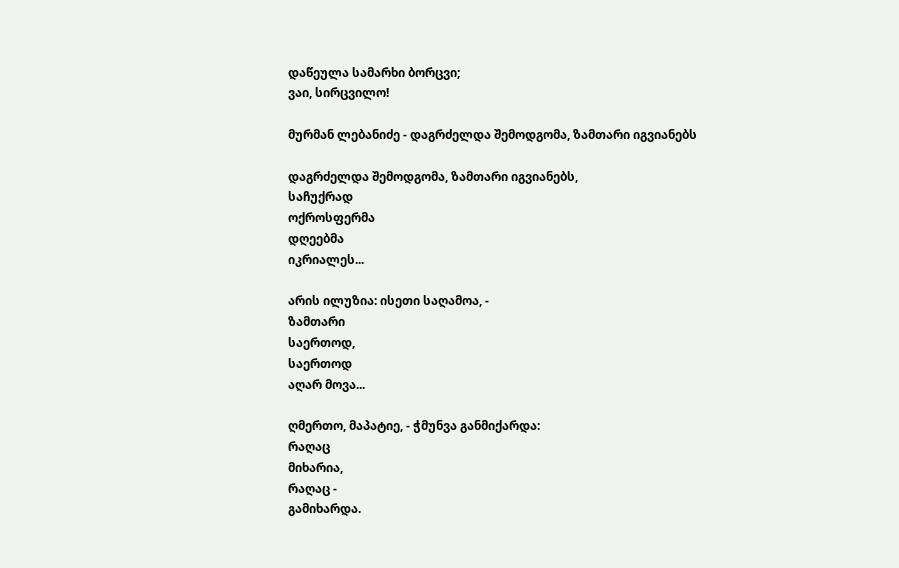დაწეულა სამარხი ბორცვი;
ვაი, სირცვილო!

მურმან ლებანიძე - დაგრძელდა შემოდგომა, ზამთარი იგვიანებს

დაგრძელდა შემოდგომა, ზამთარი იგვიანებს,
საჩუქრად
ოქროსფერმა
დღეებმა
იკრიალეს...

არის ილუზია: ისეთი საღამოა, -
ზამთარი
საერთოდ,
საერთოდ
აღარ მოვა...

ღმერთო, მაპატიე, - ჭმუნვა განმიქარდა:
რაღაც
მიხარია,
რაღაც -
გამიხარდა.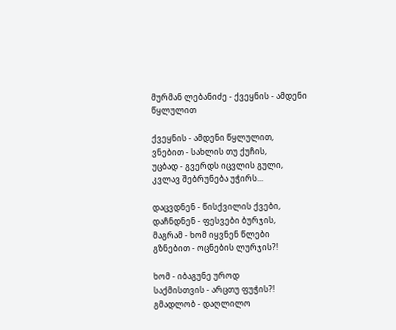მურმან ლებანიძე - ქვეყნის - ამდენი წყლულით

ქვეყნის - ამდენი წყლულით,
ვნებით - სახლის თუ ქუჩის,
უცბად - გვერდს იცვლის გული,
კვლავ შებრუნება უჭირს...

დაცვდნენ - წისქვილის ქვები,
დაჩნდნენ - ფესვები ბურჯის,
მაგრამ - ხომ იყვნენ წლები
გზნებით - ოცნების ლურჯის?!

ხომ - იბაგუნე უროდ
საქმისთვის - არცთუ ფუჭის?!
გმადლობ - დაღლილო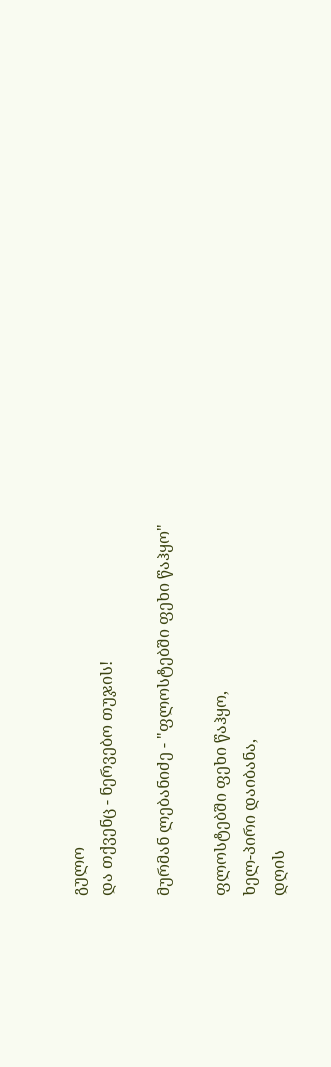გულო
და თქვენც - ნერვებო თუჯის!

მურმან ლებანიძე - "ფლოსტებში ფეხი წაჰყო"

ფლოსტებში ფეხი წაჰყო,
ხელ-პირი დაიბანა,
დღის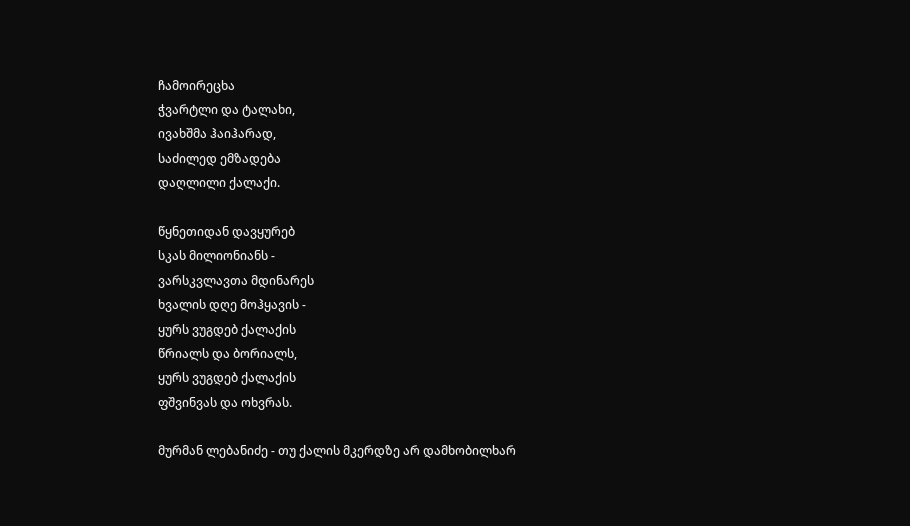ჩამოირეცხა
ჭვარტლი და ტალახი,
ივახშმა ჰაიჰარად,
საძილედ ემზადება
დაღლილი ქალაქი.

წყნეთიდან დავყურებ
სკას მილიონიანს -
ვარსკვლავთა მდინარეს
ხვალის დღე მოჰყავის -
ყურს ვუგდებ ქალაქის
წრიალს და ბორიალს,
ყურს ვუგდებ ქალაქის
ფშვინვას და ოხვრას.

მურმან ლებანიძე - თუ ქალის მკერდზე არ დამხობილხარ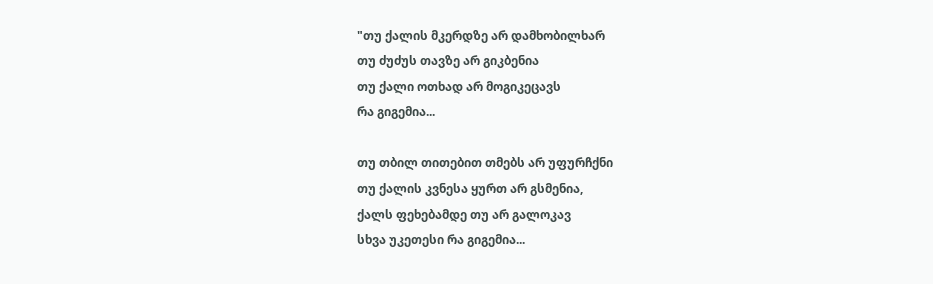"თუ ქალის მკერდზე არ დამხობილხარ
თუ ძუძუს თავზე არ გიკბენია
თუ ქალი ოთხად არ მოგიკეცავს
რა გიგემია...

თუ თბილ თითებით თმებს არ უფურჩქნი
თუ ქალის კვნესა ყურთ არ გსმენია,
ქალს ფეხებამდე თუ არ გალოკავ
სხვა უკეთესი რა გიგემია...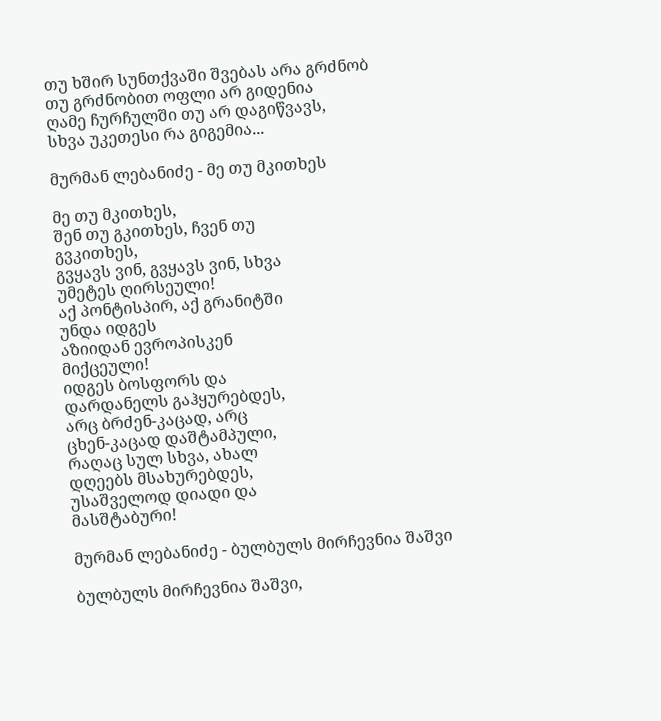თუ ხშირ სუნთქვაში შვებას არა გრძნობ
თუ გრძნობით ოფლი არ გიდენია
ღამე ჩურჩულში თუ არ დაგიწვავს,
სხვა უკეთესი რა გიგემია...

მურმან ლებანიძე - მე თუ მკითხეს

მე თუ მკითხეს,
შენ თუ გკითხეს, ჩვენ თუ
გვკითხეს,
გვყავს ვინ, გვყავს ვინ, სხვა
უმეტეს ღირსეული!
აქ პონტისპირ, აქ გრანიტში
უნდა იდგეს
აზიიდან ევროპისკენ
მიქცეული!
იდგეს ბოსფორს და
დარდანელს გაჰყურებდეს,
არც ბრძენ-კაცად, არც
ცხენ-კაცად დაშტამპული,
რაღაც სულ სხვა, ახალ
დღეებს მსახურებდეს,
უსაშველოდ დიადი და
მასშტაბური!

მურმან ლებანიძე - ბულბულს მირჩევნია შაშვი

ბულბულს მირჩევნია შაშვი,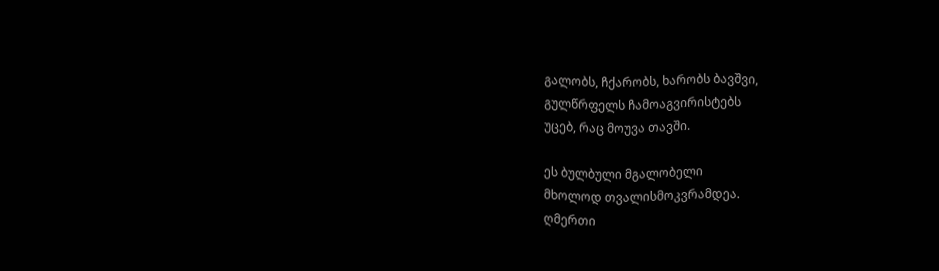გალობს, ჩქარობს, ხარობს ბავშვი,
გულწრფელს ჩამოაგვირისტებს
უცებ, რაც მოუვა თავში.

ეს ბულბული მგალობელი
მხოლოდ თვალისმოკვრამდეა.
ღმერთი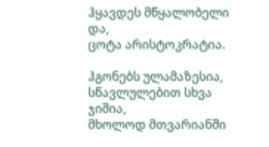ჰყავდეს მწყალობელი და,
ცოტა არისტოკრატია.

ჰგონებს ულამაზესია,
სწავლულებით სხვა ჯიშია,
მხოლოდ მთვარიანში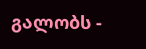გალობს -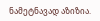ნამეტნავად აზიზია.